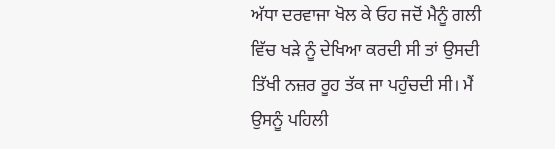ਅੱਧਾ ਦਰਵਾਜਾ ਖੋਲ ਕੇ ਓਹ ਜਦੋਂ ਮੈਨੂੰ ਗਲੀ ਵਿੱਚ ਖੜੇ ਨੂੰ ਦੇਖਿਆ ਕਰਦੀ ਸੀ ਤਾਂ ਉਸਦੀ ਤਿੱਖੀ ਨਜ਼ਰ ਰੂਹ ਤੱਕ ਜਾ ਪਹੁੰਚਦੀ ਸੀ। ਮੈਂ ਉਸਨੂੰ ਪਹਿਲੀ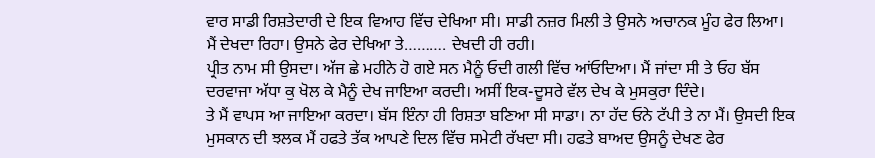ਵਾਰ ਸਾਡੀ ਰਿਸ਼ਤੇਦਾਰੀ ਦੇ ਇਕ ਵਿਆਹ ਵਿੱਚ ਦੇਖਿਆ ਸੀ। ਸਾਡੀ ਨਜ਼ਰ ਮਿਲੀ ਤੇ ਉਸਨੇ ਅਚਾਨਕ ਮੂੰਹ ਫੇਰ ਲਿਆ। ਮੈਂ ਦੇਖਦਾ ਰਿਹਾ। ਉਸਨੇ ਫੇਰ ਦੇਖਿਆ ਤੇ………. ਦੇਖਦੀ ਹੀ ਰਹੀ।
ਪ੍ਰੀਤ ਨਾਮ ਸੀ ਉਸਦਾ। ਅੱਜ ਛੇ ਮਹੀਨੇ ਹੋ ਗਏ ਸਨ ਮੈਨੂੰ ਓਦੀ ਗਲੀ ਵਿੱਚ ਆਂਓਦਿਆ। ਮੈਂ ਜਾਂਦਾ ਸੀ ਤੇ ਓਹ ਬੱਸ ਦਰਵਾਜਾ ਅੱਧਾ ਕੁ ਖੋਲ ਕੇ ਮੈਨੂੰ ਦੇਖ ਜਾਇਆ ਕਰਦੀ। ਅਸੀਂ ਇਕ-ਦੂਸਰੇ ਵੱਲ ਦੇਖ ਕੇ ਮੁਸਕੁਰਾ ਦਿੰਦੇ।
ਤੇ ਮੈਂ ਵਾਪਸ ਆ ਜਾਇਆ ਕਰਦਾ। ਬੱਸ ਇੰਨਾ ਹੀ ਰਿਸ਼ਤਾ ਬਣਿਆ ਸੀ ਸਾਡਾ। ਨਾ ਹੱਦ ਓਨੇ ਟੱਪੀ ਤੇ ਨਾ ਮੈਂ। ਉਸਦੀ ਇਕ ਮੁਸਕਾਨ ਦੀ ਝਲਕ ਮੈਂ ਹਫਤੇ ਤੱਕ ਆਪਣੇ ਦਿਲ ਵਿੱਚ ਸਮੇਟੀ ਰੱਖਦਾ ਸੀ। ਹਫਤੇ ਬਾਅਦ ਉਸਨੂੰ ਦੇਖਣ ਫੇਰ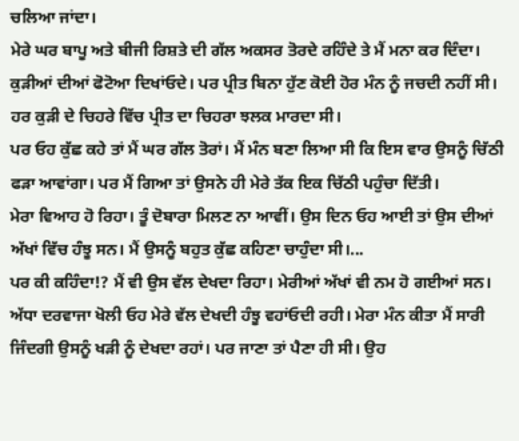ਚਲਿਆ ਜਾਂਦਾ।
ਮੇਰੇ ਘਰ ਬਾਪੂ ਅਤੇ ਬੀਜੀ ਰਿਸ਼ਤੇ ਦੀ ਗੱਲ ਅਕਸਰ ਤੋਰਦੇ ਰਹਿੰਦੇ ਤੇ ਮੈਂ ਮਨਾ ਕਰ ਦਿੰਦਾ। ਕੁੜੀਆਂ ਦੀਆਂ ਫੋਟੋਆ ਦਿਖਾਂਓਦੇ। ਪਰ ਪ੍ਰੀਤ ਬਿਨਾ ਹੁੱਣ ਕੋਈ ਹੋਰ ਮੰਨ ਨੂੰ ਜਚਦੀ ਨਹੀਂ ਸੀ। ਹਰ ਕੁੜੀ ਦੇ ਚਿਹਰੇ ਵਿੱਚ ਪ੍ਰੀਤ ਦਾ ਚਿਹਰਾ ਝਲਕ ਮਾਰਦਾ ਸੀ।
ਪਰ ਓਹ ਕੁੱਛ ਕਹੇ ਤਾਂ ਮੈਂ ਘਰ ਗੱਲ ਤੋਰਾਂ। ਮੈਂ ਮੰਨ ਬਣਾ ਲਿਆ ਸੀ ਕਿ ਇਸ ਵਾਰ ਉਸਨੂੰ ਚਿੱਠੀ ਫੜਾ ਆਵਾਂਗਾ। ਪਰ ਮੈਂ ਗਿਆ ਤਾਂ ਉਸਨੇ ਹੀ ਮੇਰੇ ਤੱਕ ਇਕ ਚਿੱਠੀ ਪਹੁੰਚਾ ਦਿੱਤੀ।
ਮੇਰਾ ਵਿਆਹ ਹੋ ਰਿਹਾ। ਤੂੰ ਦੋਬਾਰਾ ਮਿਲਣ ਨਾ ਆਵੀਂ। ਉਸ ਦਿਨ ਓਹ ਆਈ ਤਾਂ ਉਸ ਦੀਆਂ ਅੱਖਾਂ ਵਿੱਚ ਹੰਝੂ ਸਨ। ਮੈਂ ਉਸਨੂੰ ਬਹੁਤ ਕੁੱਛ ਕਹਿਣਾ ਚਾਹੁੰਦਾ ਸੀ।...
ਪਰ ਕੀ ਕਹਿੰਦਾ!? ਮੈਂ ਵੀ ਉਸ ਵੱਲ ਦੇਖਦਾ ਰਿਹਾ। ਮੇਰੀਆਂ ਅੱਖਾਂ ਵੀ ਨਮ ਹੋ ਗਈਆਂ ਸਨ। ਅੱਧਾ ਦਰਵਾਜਾ ਖੋਲੀ ਓਹ ਮੇਰੇ ਵੱਲ ਦੇਖਦੀ ਹੰਝੂ ਵਹਾਂਓਦੀ ਰਹੀ। ਮੇਰਾ ਮੰਨ ਕੀਤਾ ਮੈਂ ਸਾਰੀ ਜਿੰਦਗੀ ਉਸਨੂੰ ਖੜੀ ਨੂੰ ਦੇਖਦਾ ਰਹਾਂ। ਪਰ ਜਾਣਾ ਤਾਂ ਪੈਣਾ ਹੀ ਸੀ। ਉਹ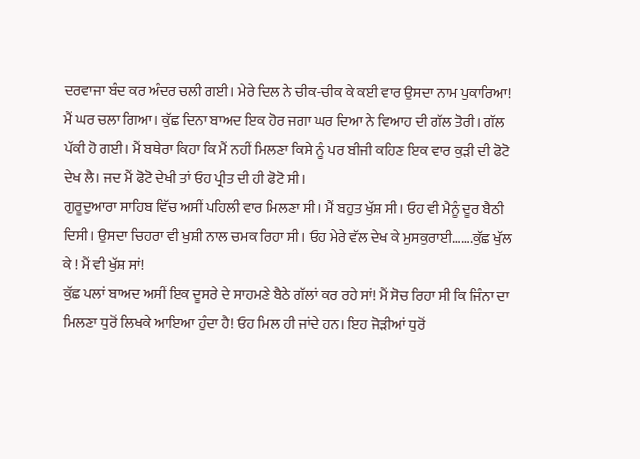ਦਰਵਾਜਾ ਬੰਦ ਕਰ ਅੰਦਰ ਚਲੀ ਗਈ। ਮੇਰੇ ਦਿਲ ਨੇ ਚੀਕ-ਚੀਕ ਕੇ ਕਈ ਵਾਰ ਉਸਦਾ ਨਾਮ ਪੁਕਾਰਿਆ!
ਮੈਂ ਘਰ ਚਲਾ ਗਿਆ। ਕੁੱਛ ਦਿਨਾ ਬਾਅਦ ਇਕ ਹੋਰ ਜਗਾ ਘਰ ਦਿਆ ਨੇ ਵਿਆਹ ਦੀ ਗੱਲ ਤੋਰੀ। ਗੱਲ ਪੱਕੀ ਹੋ ਗਈ। ਮੈਂ ਬਥੇਰਾ ਕਿਹਾ ਕਿ ਮੈਂ ਨਹੀਂ ਮਿਲਣਾ ਕਿਸੇ ਨੂੰ ਪਰ ਬੀਜੀ ਕਹਿਣ ਇਕ ਵਾਰ ਕੁੜੀ ਦੀ ਫੋਟੋ ਦੇਖ ਲੈ। ਜਦ ਮੈਂ ਫੋਟੋ ਦੇਖੀ ਤਾਂ ਓਹ ਪ੍ਰੀਤ ਦੀ ਹੀ ਫੋਟੋ ਸੀ।
ਗੁਰੂਦੁਆਰਾ ਸਾਹਿਬ ਵਿੱਚ ਅਸੀਂ ਪਹਿਲੀ ਵਾਰ ਮਿਲਣਾ ਸੀ। ਮੈਂ ਬਹੁਤ ਖੁੱਸ਼ ਸੀ। ਓਹ ਵੀ ਮੈਨੂੰ ਦੂਰ ਬੈਠੀ ਦਿਸੀ। ਉਸਦਾ ਚਿਹਰਾ ਵੀ ਖੁਸ਼ੀ ਨਾਲ ਚਮਕ ਰਿਹਾ ਸੀ। ਓਹ ਮੇਰੇ ਵੱਲ ਦੇਖ ਕੇ ਮੁਸਕੁਰਾਈ…….ਕੁੱਛ ਖੁੱਲ ਕੇ ! ਮੈਂ ਵੀ ਖੁੱਸ਼ ਸਾਂ!
ਕੁੱਛ ਪਲਾਂ ਬਾਅਦ ਅਸੀਂ ਇਕ ਦੂਸਰੇ ਦੇ ਸਾਹਮਣੇ ਬੈਠੇ ਗੱਲਾਂ ਕਰ ਰਹੇ ਸਾਂ! ਮੈਂ ਸੋਚ ਰਿਹਾ ਸੀ ਕਿ ਜਿੰਨਾ ਦਾ ਮਿਲਣਾ ਧੁਰੋਂ ਲਿਖਕੇ ਆਇਆ ਹੁੰਦਾ ਹੈ! ਓਹ ਮਿਲ ਹੀ ਜਾਂਦੇ ਹਨ। ਇਹ ਜੋੜੀਆਂ ਧੁਰੋਂ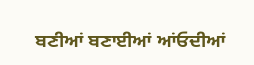ਬਣੀਆਂ ਬਣਾਈਆਂ ਆਂਓਦੀਆਂ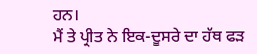ਹਨ।
ਮੈਂ ਤੇ ਪ੍ਰੀਤ ਨੇ ਇਕ-ਦੂਸਰੇ ਦਾ ਹੱਥ ਫੜ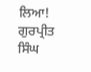ਲਿਆ!
ਗੁਰਪ੍ਰੀਤ ਸਿੰਘ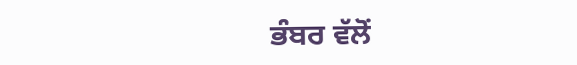ਭੰਬਰ ਵੱਲੋਂ